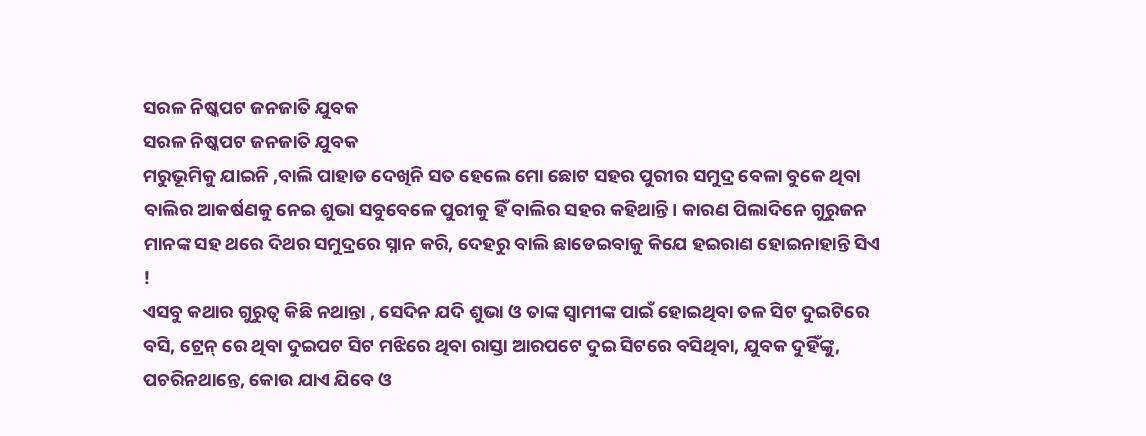ସରଳ ନିଷ୍କପଟ ଜନଜାତି ଯୁବକ
ସରଳ ନିଷ୍କପଟ ଜନଜାତି ଯୁବକ
ମରୁଭୂମିକୁ ଯାଇନି ,ବାଲି ପାହାଡ ଦେଖିନି ସତ ହେଲେ ମୋ ଛୋଟ ସହର ପୁରୀର ସମୁଦ୍ର ବେଳା ବୁକେ ଥିବା ବାଲିର ଆକର୍ଷଣକୁ ନେଇ ଶୁଭା ସବୁବେଳେ ପୁରୀକୁ ହିଁ ବାଲିର ସହର କହିଥାନ୍ତି। କାରଣ ପିଲାଦିନେ ଗୁରୁଜନ ମାନଙ୍କ ସହ ଥରେ ଦିଥର ସମୁଦ୍ରରେ ସ୍ନାନ କରି, ଦେହରୁ ବାଲି ଛାଡେଇବାକୁ କିଯେ ହଇରାଣ ହୋଇନାହାନ୍ତି ସିଏ !
ଏସବୁ କଥାର ଗୁରୁତ୍ଵ କିଛି ନଥାନ୍ତା , ସେଦିନ ଯଦି ଶୁଭା ଓ ତାଙ୍କ ସ୍ବାମୀଙ୍କ ପାଇଁ ହୋଇଥିବା ତଳ ସିଟ ଦୁଇଟିରେ ବସି, ଟ୍ରେନ୍ ରେ ଥିବା ଦୁଇପଟ ସିଟ ମଝିରେ ଥିବା ରାସ୍ତା ଆରପଟେ ଦୁଇ ସିଟରେ ବସିଥିବା, ଯୁବକ ଦୁହିଁଙ୍କୁ, ପଚରିନଥାନ୍ତେ, କୋଉ ଯାଏ ଯିବେ ଓ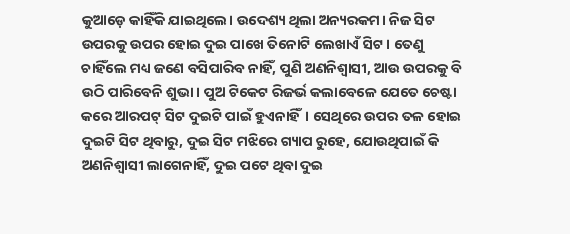କୁଆଡ଼େ କାହିଁକି ଯାଇଥିଲେ। ଉଦେଶ୍ୟ ଥିଲା ଅନ୍ୟରକମ। ନିଜ ସିଟ ଉପରକୁ ଉପର ହୋଇ ଦୁଇ ପାଖେ ତିନୋଟି ଲେଖାଏଁ ସିଟ। ତେଣୁ ଚାହିଁଲେ ମଧ୍ୟ ଜଣେ ବସିପାରିବ ନାହିଁ, ପୁଣି ଅଣନିଶ୍ୱାସୀ, ଆଉ ଉପରକୁ ବି ଉଠି ପାରିବେନି ଶୁଭା। ପୁଅ ଟିକେଟ ରିଜର୍ଭ କଲାବେଳେ ଯେତେ ଚେଷ୍ଟା କରେ ଆରପଟ୍ ସିଟ ଦୁଇଟି ପାଇଁ ହୁଏନାହିଁ। ସେଥିରେ ଉପର ତଳ ହୋଇ ଦୁଇଟି ସିଟ ଥିବାରୁ, ଦୁଇ ସିଟ ମଝିରେ ଗ୍ୟାପ ରୁହେ, ଯୋଉଥିପାଇଁ କି ଅଣନିଶ୍ୱାସୀ ଲାଗେନାହିଁ, ଦୁଇ ପଟେ ଥିବା ଦୁଇ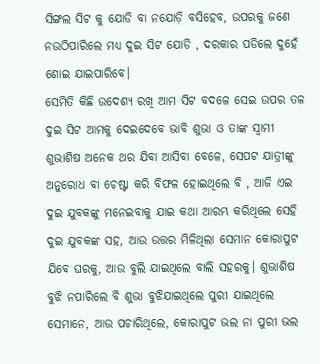ସିଙ୍ଗଲ ସିଟ କୁ ଯୋଡି ବା ନଯୋଡ଼ି ବସିହେବ, ଉପରକୁ ଜଣେ ନଉଠିପାରିଲେ ମଧ୍ୟ ଦୁଇ ସିଟ ଯୋଡି , ଦରକାର ପଡିଲେ ଦୁହେଁ ଶୋଇ ଯାଇପାରିବେ।
ସେମିତି କିଛି ଉଦେଶ୍ୟ ରଖି ଆମ ସିଟ ବଦଳେ ସେଇ ଉପର ତଳ ଦୁଇ ସିଟ ଆମକୁ ଦେଇଦେବେ ଭାବି ଶୁଭା ଓ ତାଙ୍କ ସ୍ଵାମୀ ଶୁଭାଶିଷ ଅନେକ ଥର ଯିବା ଆସିବା ବେଳେ, ସେପଟ ଯାତ୍ରୀଙ୍କୁ ଅନୁରୋଧ ବା ଚେଷ୍ଟା କରି ବିଫଳ ହୋଇଥିଲେ ବି , ଆଜି ଏଇ ଦୁଇ ଯୁବକଙ୍କୁ ମନେଇବାକୁ ଯାଇ କଥା ଆରମ୍ଭ କରିଥିଲେ ସେହି ଦୁଇ ଯୁବକଙ୍କ ସହ, ଆଉ ଉତ୍ତର ମିଳିଥିଲା ସେମାନ କୋରାପୁଟ ଯିବେ ଘରକୁ, ଆଉ ବୁଲି ଯାଇଥିଲେ ବାଲି ସହରକୁ। ଶୁଭାଶିଷ ବୁଝି ନପାରିଲେ ବି ଶୁଭା ବୁଝିଯାଇଥିଲେ ପୁରୀ ଯାଇଥିଲେ ସେମାନେ, ଆଉ ପଚାରିଥିଲେ, କୋରାପୁଟ ଭଲ ନା ପୁରୀ ଭଲ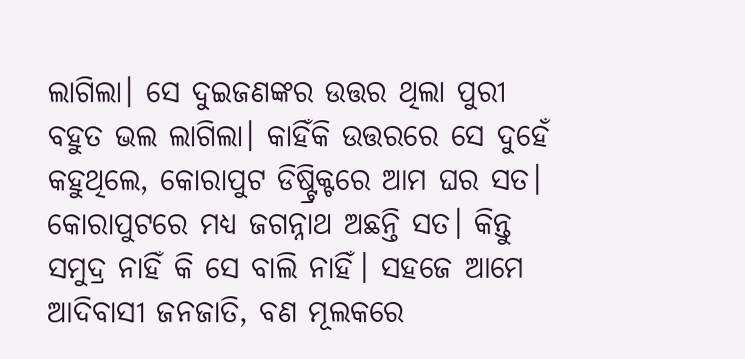ଲାଗିଲା। ସେ ଦୁଇଜଣଙ୍କର ଉତ୍ତର ଥିଲା ପୁରୀ ବହୁତ ଭଲ ଲାଗିଲା। କାହିଁକି ଉତ୍ତରରେ ସେ ଦୁହେଁ କହୁଥିଲେ, କୋରାପୁଟ ଡିଷ୍ଟ୍ରିକ୍ଟରେ ଆମ ଘର ସତ। କୋରାପୁଟରେ ମଧ୍ୟ ଜଗନ୍ନାଥ ଅଛନ୍ତି ସତ। କିନ୍ତୁ ସମୁଦ୍ର ନାହିଁ କି ସେ ବାଲି ନାହିଁ। ସହଜେ ଆମେ ଆଦିବାସୀ ଜନଜାତି, ବଣ ମୂଲକରେ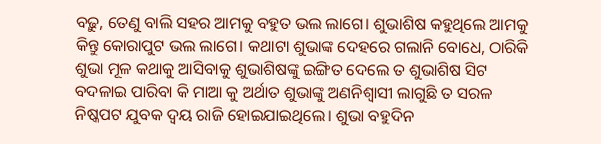ବଢ଼ୁ, ତେଣୁ ବାଲି ସହର ଆମକୁ ବହୁତ ଭଲ ଲାଗେ। ଶୁଭାଶିଷ କହୁଥିଲେ ଆମକୁ କିନ୍ତୁ କୋରାପୁଟ ଭଲ ଲାଗେ। କଥାଟା ଶୁଭାଙ୍କ ଦେହରେ ଗଲାନି ବୋଧେ, ଠାରିକି ଶୁଭା ମୂଳ କଥାକୁ ଆସିବାକୁ ଶୁଭାଶିଷଙ୍କୁ ଇଙ୍ଗିତ ଦେଲେ ତ ଶୁଭାଶିଷ ସିଟ ବଦଳାଇ ପାରିବା କି ମାଆ କୁ ଅର୍ଥାତ ଶୁଭାଙ୍କୁ ଅଣନିଶ୍ୱାସୀ ଲାଗୁଛି ତ ସରଳ ନିଷ୍କପଟ ଯୁବକ ଦ୍ବୟ ରାଜି ହୋଇଯାଇଥିଲେ। ଶୁଭା ବହୁଦିନ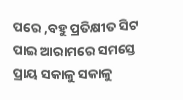ପରେ ,ବହୁ ପ୍ରତିକ୍ଷୀତ ସିଟ ପାଇ ଆରାମରେ ସମସ୍ତେ ପ୍ରାୟ ସକାଳୁ ସକାଳୁ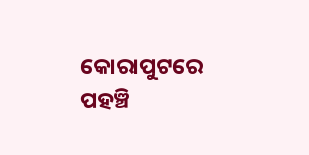କୋରାପୁଟରେ ପହଞ୍ଚି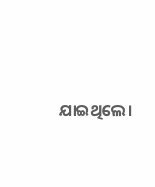ଯାଇଥିଲେ।